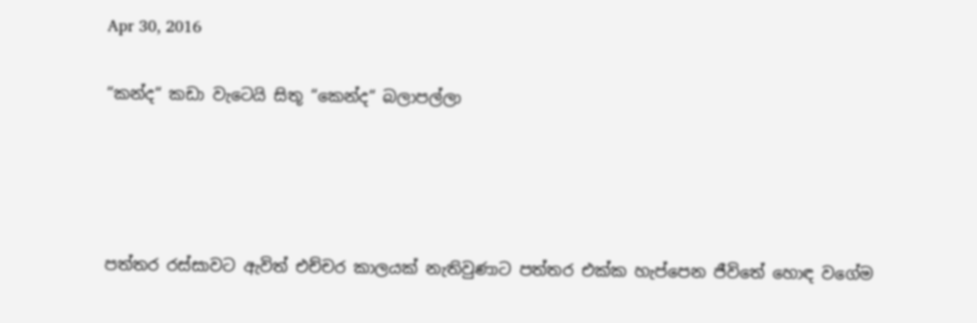Apr 30, 2016

“කන්ද“ කඩා වැටෙයි සිතූ “කෙන්ද“ බලාපල්ලා




පත්තර රස්සාවට ඇවිත් එච්චර කාලයක් නැතිවුණාට පත්තර එක්ක හැප්පෙන ජීවිතේ හොඳ වගේම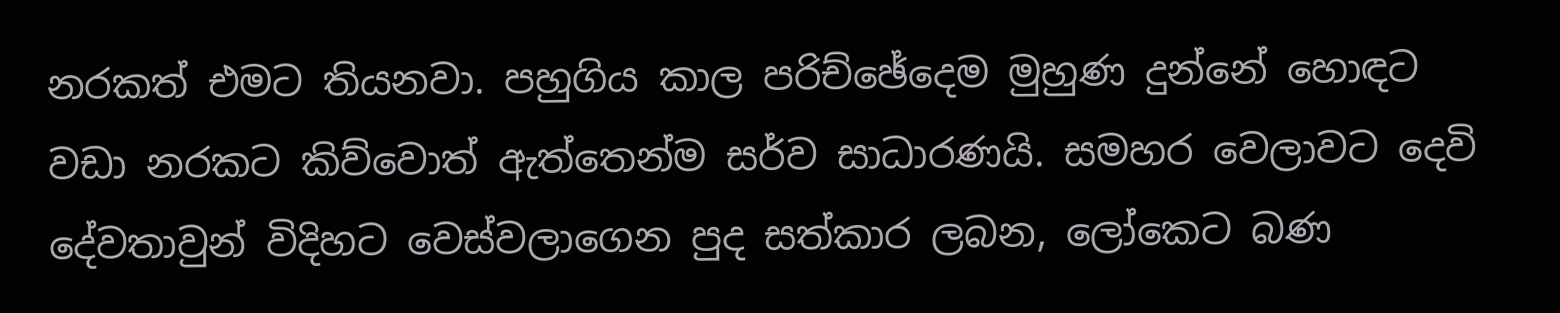නරකත් එමට තියනවා. පහුගිය කාල පරිච්ඡේදෙම මුහුණ දුන්නේ හොඳට වඩා නරකට කිව්වොත් ඇත්තෙන්ම සර්ව සාධාරණයි. සමහර වෙලාවට දෙවි දේවතාවුන් විදිහට වෙස්වලාගෙන පුද සත්කාර ලබන, ලෝකෙට බණ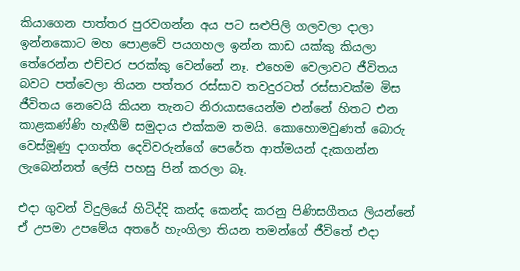කියාගෙන පාත්තර පුරවගන්න අය පට සළුපිලි ගලවලා දාලා ඉන්නකොට මහ පොළවේ පයගහල ඉන්න කාඩ යක්කු කියලා තේරෙන්න එච්චර පරක්කු වෙන්නේ නෑ. එහෙම වෙලාවට ජීවිතය බවට පත්වෙලා තියන පත්තර රස්සාව තවදුරටත් රස්සාවක්ම මිස ජීවිතය නෙවෙයි කියන තැනට නිරායාසයෙන්ම එන්නේ හිතට එන කාළකණ්ණි හැඟීම් සමුදාය එක්කම තමයි. කොහොමවුණත් බොරු වෙස්මූණු දාගත්ත දෙවිවරුන්ගේ පෙරේත ආත්මයන් දැකගන්න ලැබෙන්නත් ලේසි පහසු පින් කරලා බෑ.

එදා ගුවන් විදුලියේ හිටිද්දි කන්ද කෙන්ද කරනු පිණිසගීතය ලියන්නේ ඒ උපමා උපමේය අතරේ හැංගිලා තියන තමන්ගේ ජීවිතේ එදා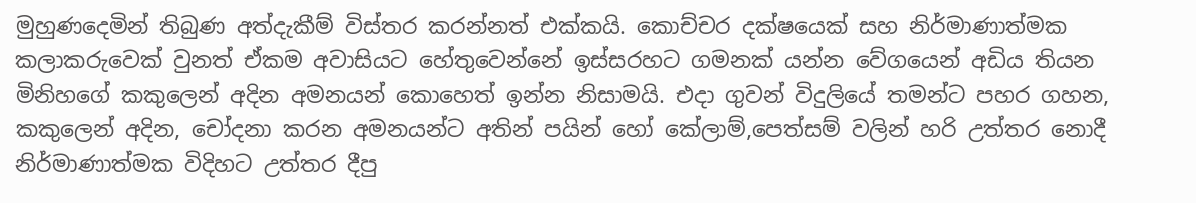මුහුණදෙමින් තිබුණ අත්දැකීම් විස්තර කරන්නත් එක්කයි. කොච්චර දක්ෂයෙක් සහ නිර්මාණාත්මක කලාකරුවෙක් වුනත් ඒකම අවාසියට හේතුවෙන්නේ ඉස්සරහට ගමනක් යන්න වේගයෙන් අඩිය තියන මිනිහගේ කකුලෙන් අදින අමනයන් කොහෙත් ඉන්න නිසාමයි. එදා ගුවන් විදුලියේ තමන්ට පහර ගහන, කකුලෙන් අදින, චෝදනා කරන අමනයන්ට අතින් පයින් හෝ කේලාම්,පෙත්සම් වලින් හරි උත්තර නොදී නිර්මාණාත්මක විදිහට උත්තර දීපු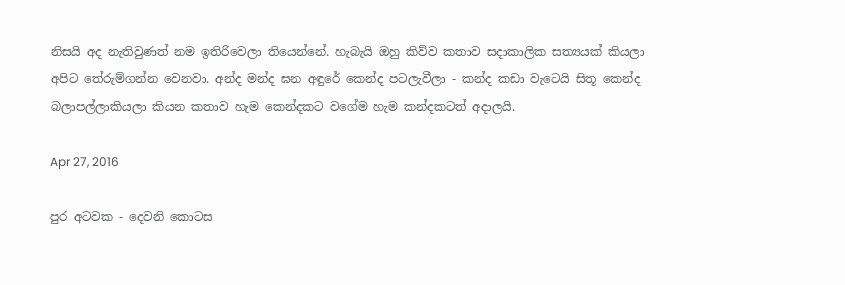නිසයි අද නැතිවුණත් නම ඉතිරිවෙලා තියෙන්නේ. හැබැයි ඔහු කිව්ව කතාව සදාකාලික සත්‍යයක් කියලා අපිට තේරුම්ගන්න වෙනවා. අන්ද මන්ද ඝන අඳුරේ කෙන්ද පටලැවීලා - කන්ද කඩා වැටෙයි සිතූ කෙන්ද බලාපල්ලාකියලා කියන කතාව හැම කෙන්දකට වගේම හැම කන්දකටත් අදාලයි.

Apr 27, 2016

පුර අටවක - දෙවනි කොටස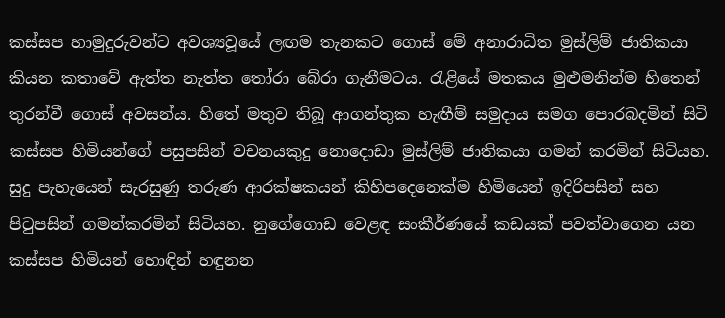කස්සප හාමුදුරුවන්ට අවශ්‍යවූයේ ලඟම තැනකට ගොස් මේ අනාරාධිත මුස්ලිම් ජාතිකයා කියන කතාවේ ඇත්ත නැත්ත තෝරා බේරා ගැනීමටය. රැළියේ මතකය මුළුමනින්ම හිතෙන් තුරන්වී ගොස් අවසන්ය. හිතේ මතුව තිබූ ආගන්තුක හැඟීම් සමුදාය සමග පොරබදමින් සිටි කස්සප හිමියන්ගේ පසුපසින් වචනයකුදු නොදොඩා මුස්ලිම් ජාතිකයා ගමන් කරමින් සිටියහ. සුදු පැහැයෙන් සැරසුණු තරුණ ආරක්ෂකයන් කිහිපදෙනෙක්ම හිමියෙන් ඉදිරිපසින් සහ පිටුපසින් ගමන්කරමින් සිටියහ. නුගේගොඩ වෙළඳ සංකීර්ණයේ කඩයක් පවත්වාගෙන යන කස්සප හිමියන් හොඳින් හඳුනන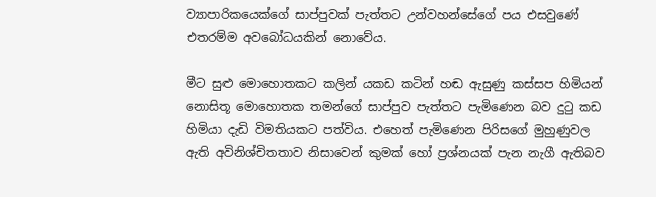ව්‍යාපාරිකයෙක්ගේ සාප්පුවක් පැත්තට උන්වහන්සේගේ පය එසවුණේ එතරම්ම අවබෝධයකින් නොවේය.

මීට සුළු මොහොතකට කලින් යකඩ කටින් හඬ ඇසුණු කස්සප හිමියන් නොසිතූ මොහොතක තමන්ගේ සාප්පුව පැත්තට පැමිණෙන බව දුටු කඩ හිමියා දැඩි විමතියකට පත්විය. එහෙත් පැමිණෙන පිරිසගේ මුහුණුවල ඇති අවිනිශ්චිතතාව නිසාවෙන් කුමක් හෝ ප්‍රශ්නයක් පැන නැගී ඇතිබව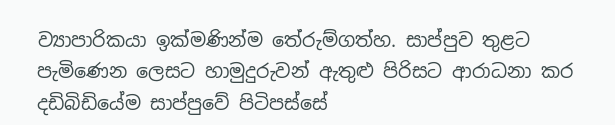ව්‍යාපාරිකයා ඉක්මණින්ම තේරුම්ගත්හ. සාප්පුව තුළට පැමිණෙන ලෙසට හාමුදුරුවන් ඇතුළු පිරිසට ආරාධනා කර දඩිබිඩියේම සාප්පුවේ පිටිපස්සේ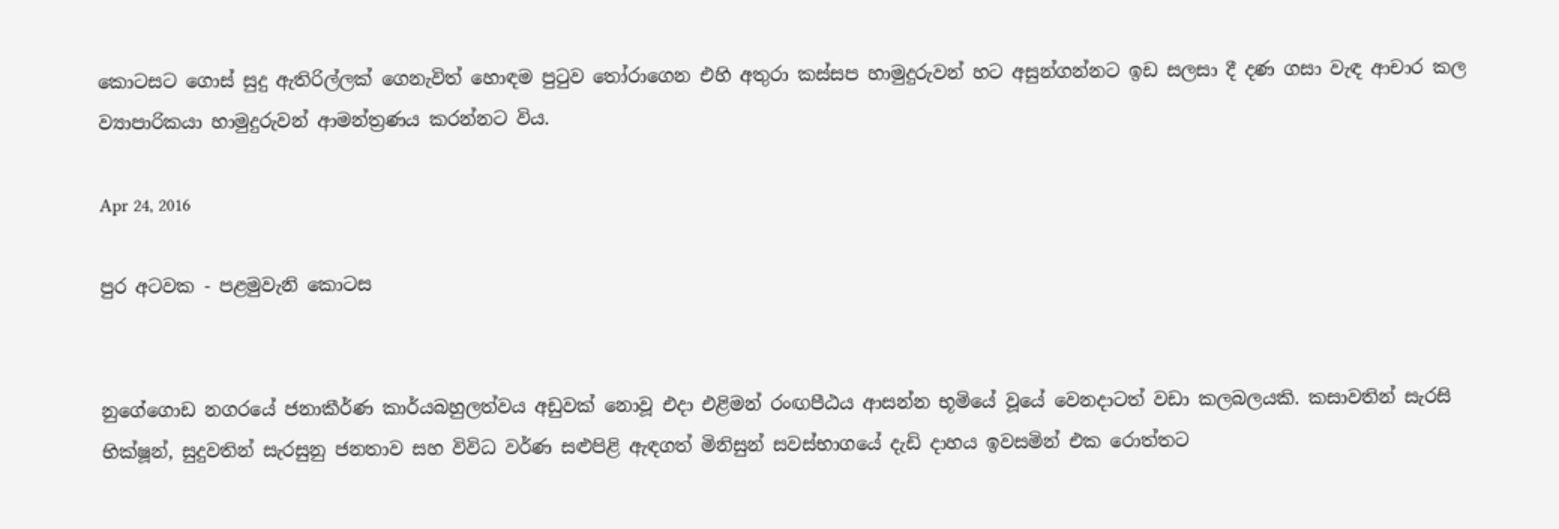කොටසට ගොස් සුදු ඇතිරිල්ලක් ගෙනැවිත් හොඳම පුටුව තෝරාගෙන එහි අතුරා කස්සප හාමුදුරුවන් හට අසුන්ගන්නට ඉඩ සලසා දී දණ ගසා වැඳ ආචාර කල ව්‍යාපාරිකයා හාමුදුරුවන් ආමන්ත්‍රණය කරන්නට විය.

Apr 24, 2016

පුර අටවක - පළමුවැනි කොටස


නුගේගොඩ නගරයේ ජනාකීර්ණ කාර්යබහුලත්වය අඩුවක් නොවූ එදා එළිමන් රංඟපීඨය ආසන්න භූමියේ වූයේ වෙනදාටත් වඩා කලබලයකි. කසාවතින් සැරසි භික්ෂූන්, සුදුවතින් සැරසුනු ජනතාව සහ විවිධ වර්ණ සළුපිළි ඇඳගත් මිනිසුන් සවස්භාගයේ දැඩි දාහය ඉවසමින් එක රොත්තට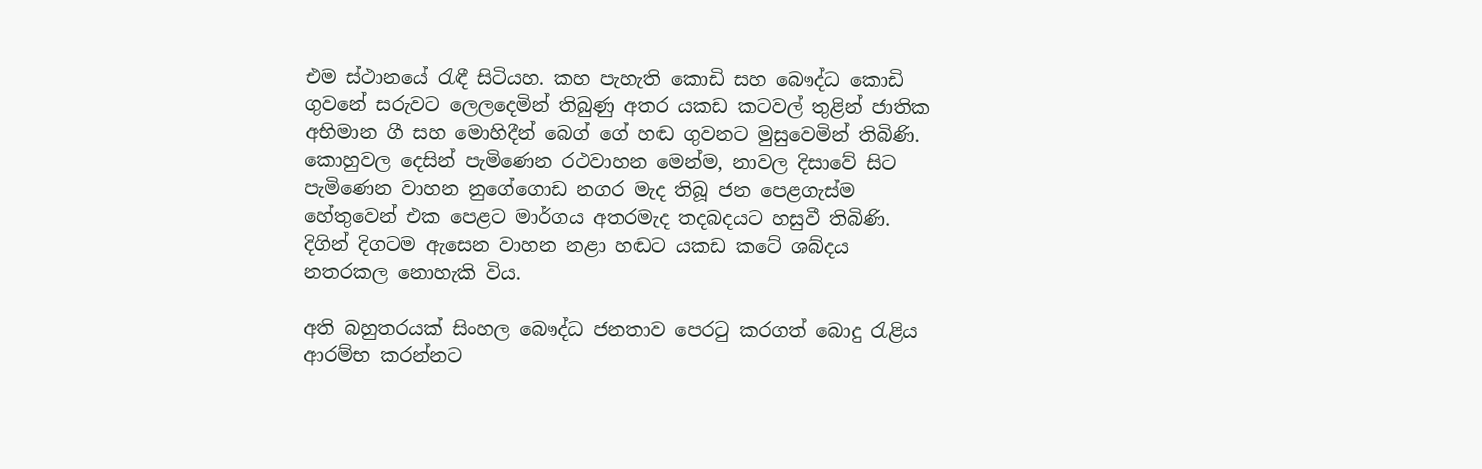එම ස්ථානයේ රැඳී සිටියහ. කහ පැහැති කොඩි සහ බෞද්ධ කොඩි ගුවනේ සරුවට ලෙලදෙමින් තිබුණු අතර යකඩ කටවල් තුළින් ජාතික අභිමාන ගී සහ මොහිදීන් බෙග් ගේ හඬ ගුවනට මුසුවෙමින් තිබිණි. කොහුවල දෙසින් පැමිණෙන රථවාහන මෙන්ම, නාවල දිසාවේ සිට පැමිණෙන වාහන නුගේගොඩ නගර මැද තිබූ ජන පෙළගැස්ම හේතුවෙන් එක පෙළට මාර්ගය අතරමැද තදබදයට හසුවී තිබිණි. දිගින් දිගටම ඇසෙන වාහන නළා හඬට යකඩ කටේ ශබ්දය නතරකල නොහැකි විය.

අති බහුතරයක් සිංහල බෞද්ධ ජනතාව පෙරටු කරගත් බොදු රැළිය ආරම්භ කරන්නට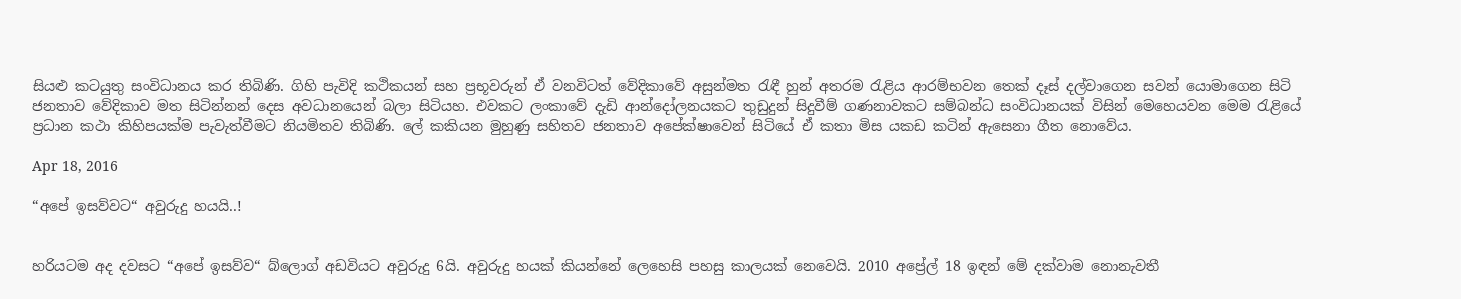සියළු කටයුතු සංවිධානය කර තිබිණි. ගිහි පැවිදි කථිකයන් සහ ප්‍රභූවරුන් ඒ වනවිටත් වේදිකාවේ අසුන්මත රැඳී හුන් අතරම රැළිය ආරම්භවන තෙක් දෑස් දල්වාගෙන සවන් යොමාගෙන සිටි ජනතාව වේදිකාව මත සිටින්නන් දෙස අවධානයෙන් බලා සිටියහ. එවකට ලංකාවේ දැඩි ආන්දෝලනයකට තුඩුදුන් සිදුවීම් ගණනාවකට සම්බන්ධ සංවිධානයක් විසින් මෙහෙයවන මෙම රැළියේ ප්‍රධාන කථා කිහිපයක්ම පැවැත්වීමට නියමිතව තිබිණි. ලේ කකියන මුහුණු සහිතව ජනතාව අපේක්ෂාවෙන් සිටියේ ඒ කතා මිස යකඩ කටින් ඇසෙනා ගීත නොවේය.

Apr 18, 2016

“අපේ ඉසව්වට“ අවුරුදු හයයි..!


හරියටම අද දවසට “අපේ ඉසව්ව“ බ්ලොග් අඩවියට අවුරුදු 6යි. අවුරුදු හයක් කියන්නේ ලෙහෙසි පහසු කාලයක් නෙවෙයි. 2010 අප්‍රේල් 18 ඉඳන් මේ දක්වාම නොනැවතී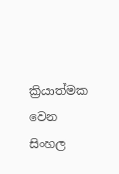ක්‍රියාත්මක වෙන සිංහල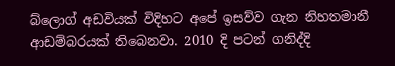බ්ලොග් අඩවියක් විදිහට අපේ ඉසව්ව ගැන නිහතමානී ආඩම්බරයක් තිබෙනවා. 2010 දි පටන් ගනිද්දි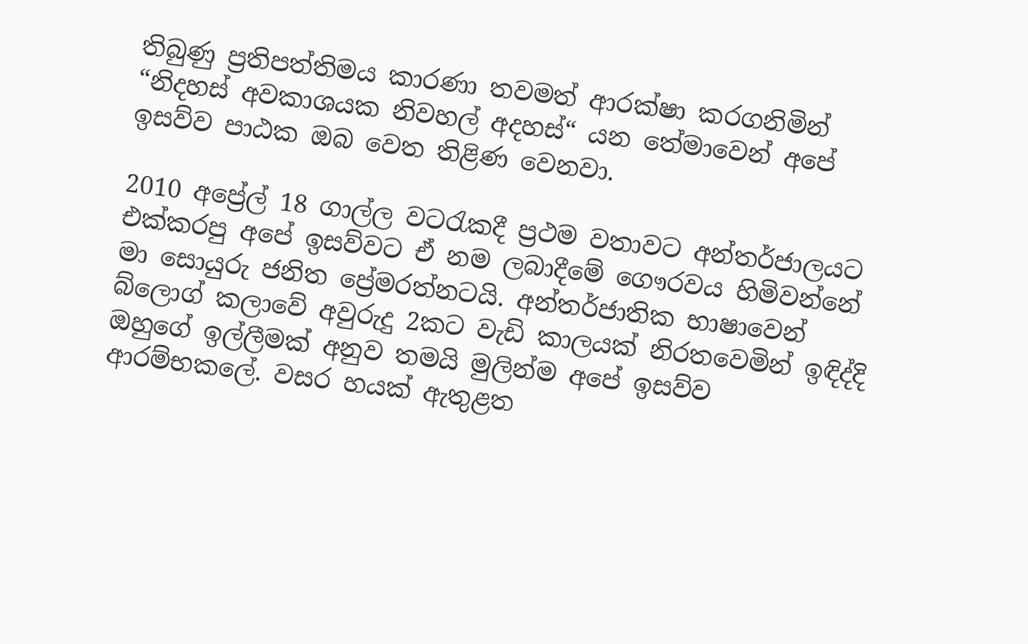තිබුණු ප්‍රතිපත්තිමය කාරණා තවමත් ආරක්ෂා කරගනිමින් “නිදහස් අවකාශයක නිවහල් අදහස්“ යන තේමාවෙන් අපේ ඉසව්ව පාඨක ඔබ වෙත තිළිණ වෙනවා.

2010 අප්‍රේල් 18 ගාල්ල වටරැකදී ප්‍රථම වතාවට අන්තර්ජාලයට එක්කරපු අපේ ඉසව්වට ඒ නම ලබාදීමේ ගෞරවය හිමිවන්නේ මා සොයුරු ජනිත ප්‍රේමරත්නටයි. අන්තර්ජාතික භාෂාවෙන් බ්ලොග් කලාවේ අවුරුදු 2කට වැඩි කාලයක් නිරතවෙමින් ඉඳිද්දි ඔහුගේ ඉල්ලීමක් අනුව තමයි මුලින්ම අපේ ඉසව්ව ආරම්භකලේ. වසර හයක් ඇතුළත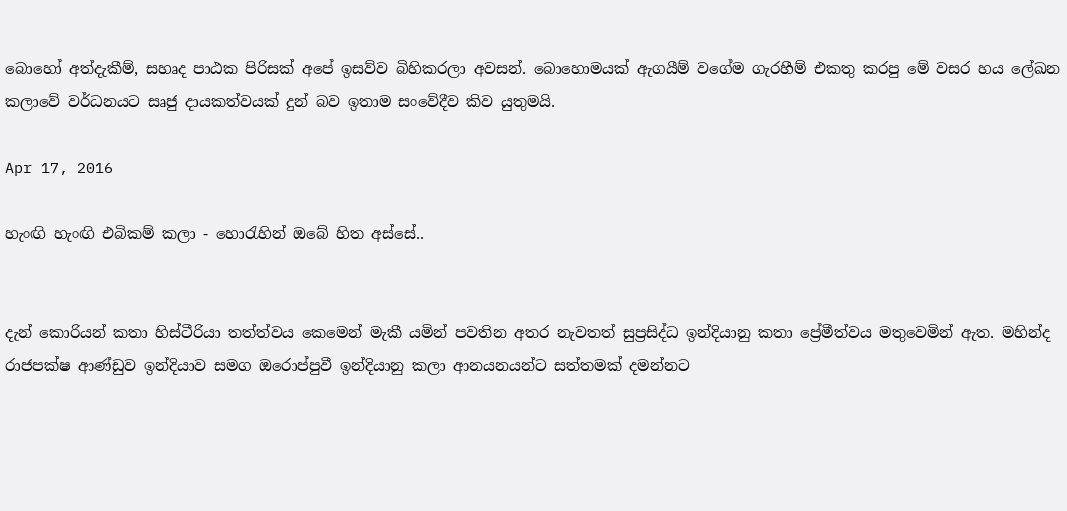බොහෝ අත්දැකීම්, සහෘද පාඨක පිරිසක් අපේ ඉසව්ව බිහිකරලා අවසන්. බොහොමයක් ඇගයීම් වගේම ගැරහීම් එකතු කරපු මේ වසර හය ලේඛන කලාවේ වර්ධනයට සෘජු දායකත්වයක් දුන් බව ඉතාම සංවේදීව කිව යුතුමයි.

Apr 17, 2016

හැංඟි හැංඟි එබිකම් කලා - හොරැහින් ඔබේ හිත අස්සේ..


දැන් කොරියන් කතා හිස්ටීරියා තත්ත්වය කෙමෙන් මැකී යමින් පවතින අතර නැවතත් සුප්‍රසිද්ධ ඉන්දියානු කතා ප්‍රේමීත්වය මතුවෙමින් ඇත. මහින්ද රාජපක්ෂ ආණ්ඩුව ඉන්දියාව සමග ඔරොප්පුවී ඉන්දියානු කලා ආනයනයන්ට සත්තමක් දමන්නට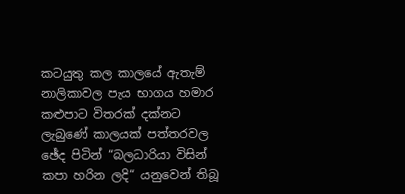කටයුතු කල කාලයේ ඇතැම් නාලිකාවල පැය භාගය හමාර කළුපාට විතරක් දක්නට ලැබුණේ කාලයක් පත්තරවල ඡේද පිටින් “බලධාරියා විසින් කපා හරින ලදි“ යනුවෙන් තිබූ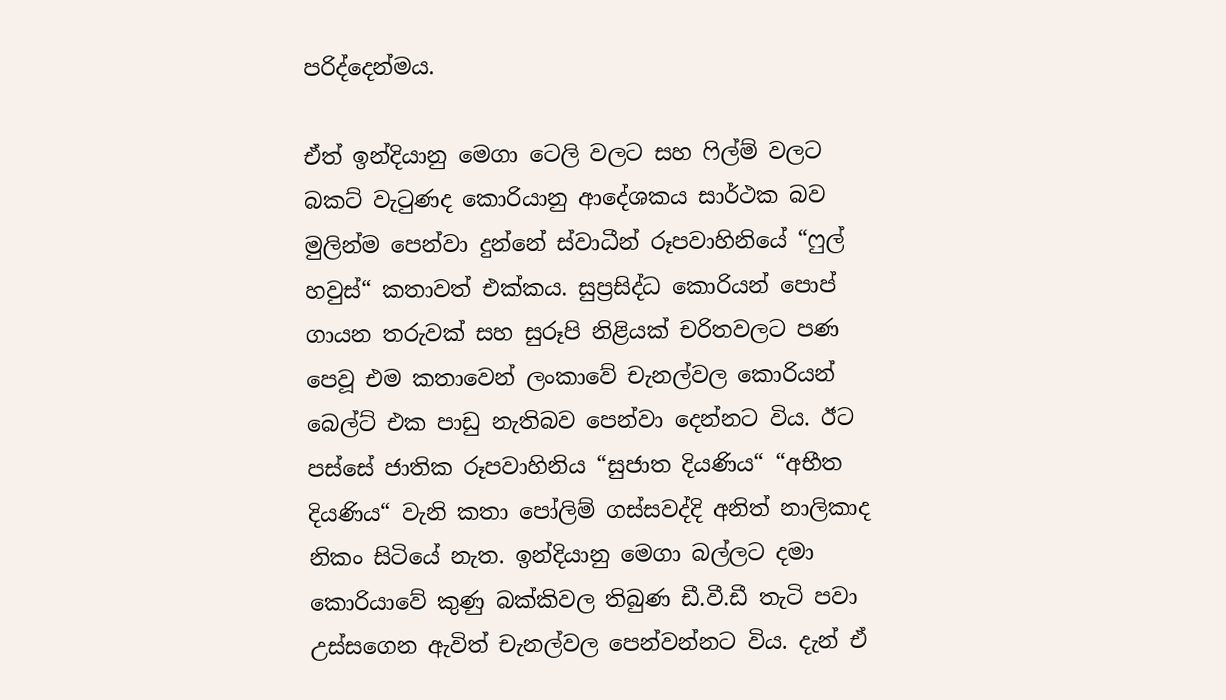පරිද්දෙන්මය.

ඒත් ඉන්දියානු මෙගා ටෙලි වලට සහ ෆිල්ම් වලට බකට් වැටුණද කොරියානු ආදේශකය සාර්ථක බව මුලින්ම පෙන්වා දුන්නේ ස්වාධීන් රූපවාහිනියේ “ෆුල් හවුස්“ කතාවත් එක්කය. සුප්‍රසිද්ධ කොරියන් පොප් ගායන තරුවක් සහ සුරූපි නිළියක් චරිතවලට පණ පෙවූ එම කතාවෙන් ලංකාවේ චැනල්වල කොරියන් බෙල්ට් එක පාඩු නැතිබව පෙන්වා දෙන්නට විය. ඊට පස්සේ ජාතික රූපවාහිනිය “සුජාත දියණිය“ “අභීත දියණිය“ වැනි කතා පෝලිම් ගස්සවද්දි අනිත් නාලිකාද නිකං සිටියේ නැත. ඉන්දියානු මෙගා බල්ලට දමා කොරියාවේ කුණු බක්කිවල තිබුණ ඩී.වී.ඩී තැටි පවා උස්සගෙන ඇවිත් චැනල්වල පෙන්වන්නට විය. දැන් ඒ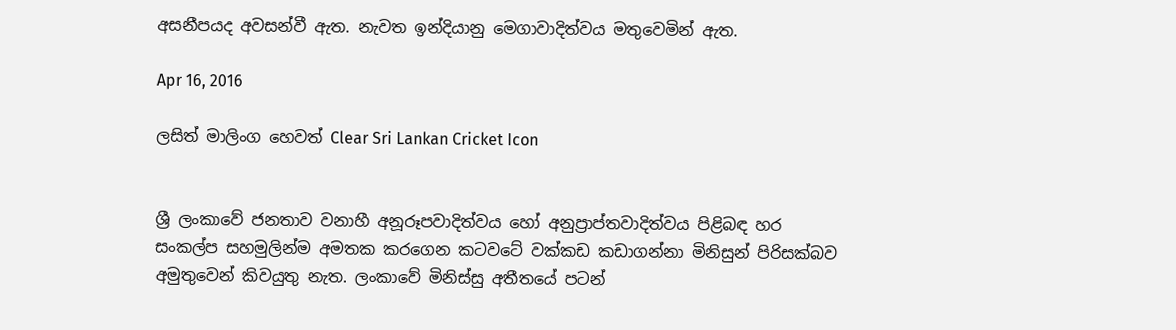අසනීපයද අවසන්වී ඇත. නැවත ඉන්දියානු මෙගාවාදිත්වය මතුවෙමින් ඇත.

Apr 16, 2016

ලසිත් මාලිංග හෙවත් Clear Sri Lankan Cricket Icon


ශ්‍රී ලංකාවේ ජනතාව වනාහී අනූරූපවාදිත්වය හෝ අනුප්‍රාප්තවාදිත්වය පිළිබඳ හර සංකල්ප සහමුලින්ම අමතක කරගෙන කටවටේ වක්කඩ කඩාගන්නා මිනිසුන් පිරිසක්බව අමුතුවෙන් කිවයුතු නැත. ලංකාවේ මිනිස්සු අතීතයේ පටන්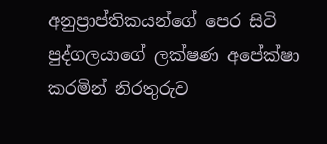අනුප්‍රාප්තිකයන්ගේ පෙර සිටි පුද්ගලයාගේ ලක්ෂණ අපේක්ෂා කරමින් නිරතුරුව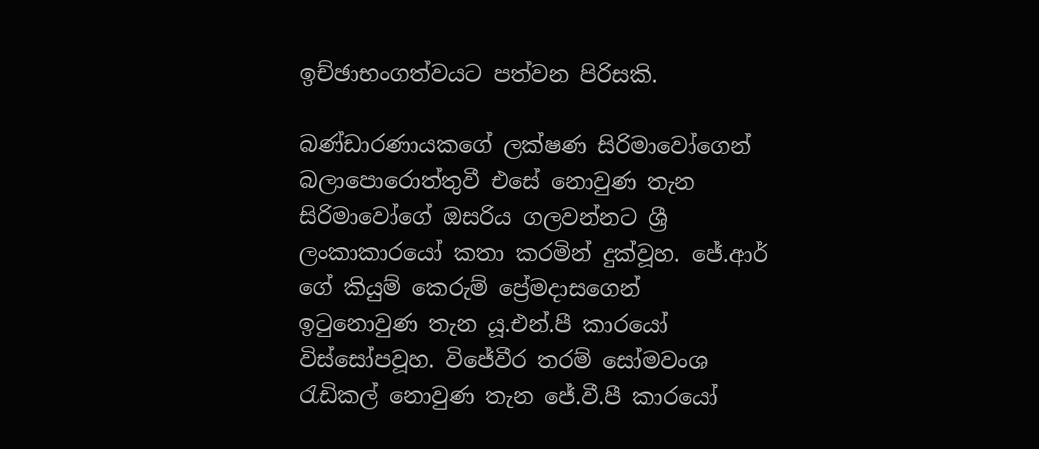ඉච්ඡාභංගත්වයට පත්වන පිරිසකි.

බණ්ඩාරණායකගේ ලක්ෂණ සිරිමාවෝගෙන් බලාපොරොත්තුවී එසේ නොවුණ තැන සිරිමාවෝගේ ඔසරිය ගලවන්නට ශ්‍රී ලංකාකාරයෝ කතා කරමින් දුක්වූහ. ජේ.ආර් ගේ කියුම් කෙරුම් ප්‍රේමදාසගෙන් ඉටුනොවුණ තැන යූ.එන්.පී කාරයෝ විස්සෝපවූහ. විජේවීර තරම් සෝමවංශ රැඩිකල් නොවුණ තැන ජේ.වී.පී කාරයෝ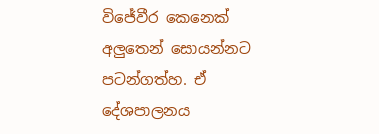විජේවීර කෙනෙක් අලුතෙන් සොයන්නට පටන්ගත්හ. ඒ දේශපාලනය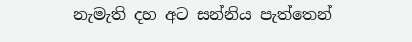නැමැති දහ අට සන්නිය පැත්තෙන්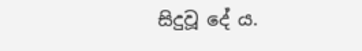සිදුවූ දේ ය.